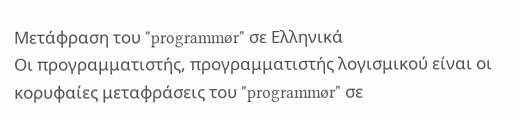Μετάφραση του "programmør" σε Ελληνικά
Οι προγραμματιστής, προγραμματιστής λογισμικού είναι οι κορυφαίες μεταφράσεις του "programmør" σε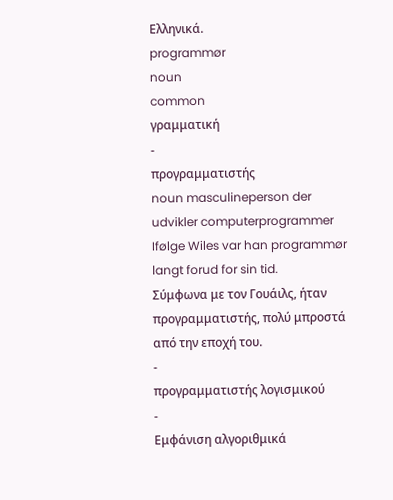Ελληνικά.
programmør
noun
common
γραμματική
-
προγραμματιστής
noun masculineperson der udvikler computerprogrammer
Ifølge Wiles var han programmør langt forud for sin tid.
Σύμφωνα με τον Γουάιλς, ήταν προγραμματιστής, πολύ μπροστά από την εποχή του.
-
προγραμματιστής λογισμικού
-
Εμφάνιση αλγοριθμικά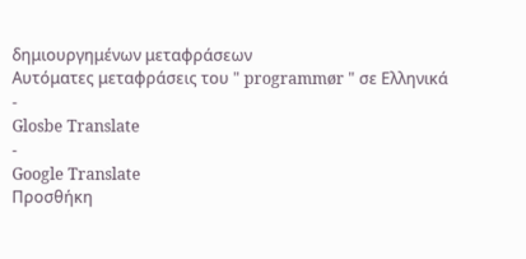δημιουργημένων μεταφράσεων
Αυτόματες μεταφράσεις του " programmør " σε Ελληνικά
-
Glosbe Translate
-
Google Translate
Προσθήκη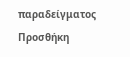παραδείγματος
Προσθήκη